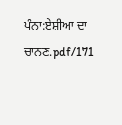ਪੰਨਾ:ਏਸ਼ੀਆ ਦਾ ਚਾਨਣ.pdf/171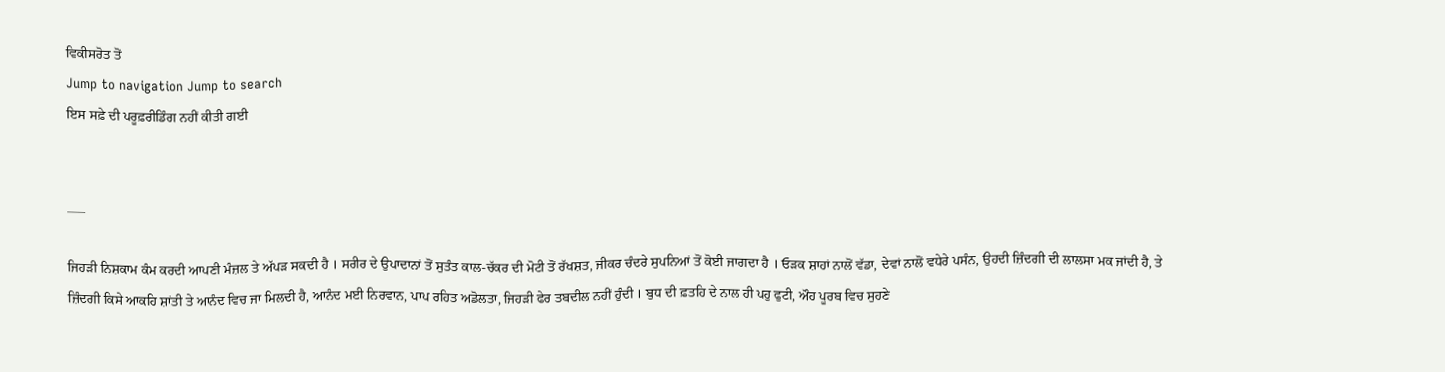ਵਿਕੀਸਰੋਤ ਤੋਂ
Jump to navigation Jump to search
ਇਸ ਸਫ਼ੇ ਦੀ ਪਰੂਫ਼ਰੀਡਿੰਗ ਨਹੀਂ ਕੀਤੀ ਗਈ


___

ਜਿਹੜੀ ਨਿਸ਼ਕਾਮ ਕੰਮ ਕਰਦੀ ਆਪਣੀ ਮੰਜ਼ਲ ਤੇ ਅੱਪੜ ਸਕਦੀ ਹੈ । ਸਰੀਰ ਦੇ ਉਪਾਦਾਨਾਂ ਤੋਂ ਸੁਤੰਤ ਕਾਲ-ਚੱਕਰ ਦੀ ਮੋਟੀ ਤੋਂ ਰੱਖਸ਼ਤ, ਜੀਕਰ ਚੰਦਰੇ ਸੁਪਨਿਆਂ ਤੋਂ ਕੋਈ ਜਾਗਦਾ ਹੈ । ਓੜਕ ਸ਼ਾਹਾਂ ਨਾਲੋਂ ਵੱਡਾ, ਦੇਵਾਂ ਨਾਲੋਂ ਵਧੇਰੇ ਪਸੰਨ, ਉਹਦੀ ਜ਼ਿੰਦਗੀ ਦੀ ਲਾਲਸਾ ਮਕ ਜਾਂਦੀ ਹੈ, ਤੇ ਜ਼ਿੰਦਗੀ ਕਿਸੇ ਆਕਹਿ ਸ਼ਾਂਤੀ ਤੇ ਆਨੰਦ ਵਿਚ ਜਾ ਮਿਲਦੀ ਹੈ, ਆਨੰਦ ਮਈ ਨਿਰਵਾਨ, ਪਾਪ ਰਹਿਤ ਅਡੋਲਤਾ, ਜਿਹੜੀ ਫੇਰ ਤਬਦੀਲ ਨਹੀਂ ਹੁੰਦੀ । ਬੁਧ ਦੀ ਫ਼ਤਹਿ ਦੇ ਨਾਲ ਹੀ ਪਹੁ ਫੁਟੀ, ਔਹ ਪੂਰਬ ਵਿਚ ਸੁਹਣੇ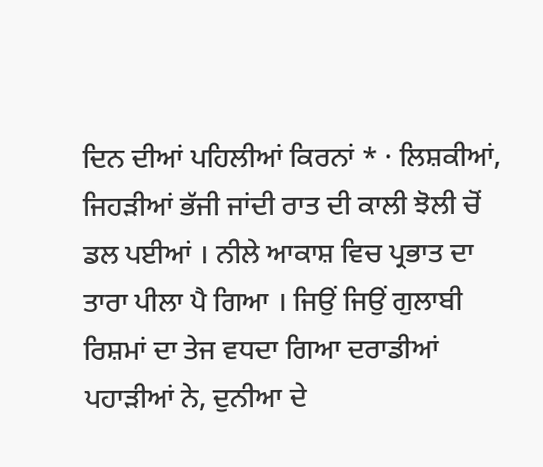ਦਿਨ ਦੀਆਂ ਪਹਿਲੀਆਂ ਕਿਰਨਾਂ * · ਲਿਸ਼ਕੀਆਂ, ਜਿਹੜੀਆਂ ਭੱਜੀ ਜਾਂਦੀ ਰਾਤ ਦੀ ਕਾਲੀ ਝੋਲੀ ਚੋਂ ਡਲ ਪਈਆਂ । ਨੀਲੇ ਆਕਾਸ਼ ਵਿਚ ਪ੍ਰਭਾਤ ਦਾ ਤਾਰਾ ਪੀਲਾ ਪੈ ਗਿਆ । ਜਿਉਂ ਜਿਉਂ ਗੁਲਾਬੀ ਰਿਸ਼ਮਾਂ ਦਾ ਤੇਜ ਵਧਦਾ ਗਿਆ ਦਰਾਡੀਆਂ ਪਹਾੜੀਆਂ ਨੇ, ਦੁਨੀਆ ਦੇ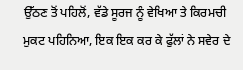ਉੱਠਣ ਤੋਂ ਪਹਿਲੋਂ, ਵੱਡੇ ਸੂਰਜ ਨੂੰ ਵੇਖਿਆ ਤੇ ਕਿਰਮਚੀ ਮੁਕਟ ਪਹਿਨਿਆ, ਇਕ ਇਕ ਕਰ ਕੇ ਫੁੱਲਾਂ ਨੇ ਸਵੇਰ ਦੇ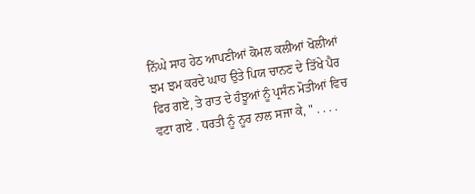ਨਿੱਘੇ ਸਾਹ ਹੇਠ ਆਪਣੀਆਂ ਕੋਮਲ ਕਲੀਆਂ ਖੋਲੀਆਂ ਝਮ ਝਮ ਕਰਦੇ ਘਾਹ ਉਤੇ ਪਿਯ ਚਾਨਣ ਦੇ ਤਿੱਖੇ ਪੈਰ ਫਿਰ ਗਏ, ਤੇ ਰਾਤ ਦੇ ਹੰਝੂਆਂ ਨੂੰ ਪ੍ਰਸੰਨ ਮੋਤੀਆਂ ਵਿਚ ਵਟਾ ਗਏ . ਧਰਤੀ ਨੂੰ ਨੂਰ ਨਾਲ ਸਜਾ ਕੇ, " . . . .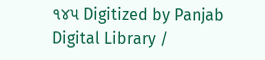૧૪૫ Digitized by Panjab Digital Library /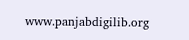www.panjabdigilib.org